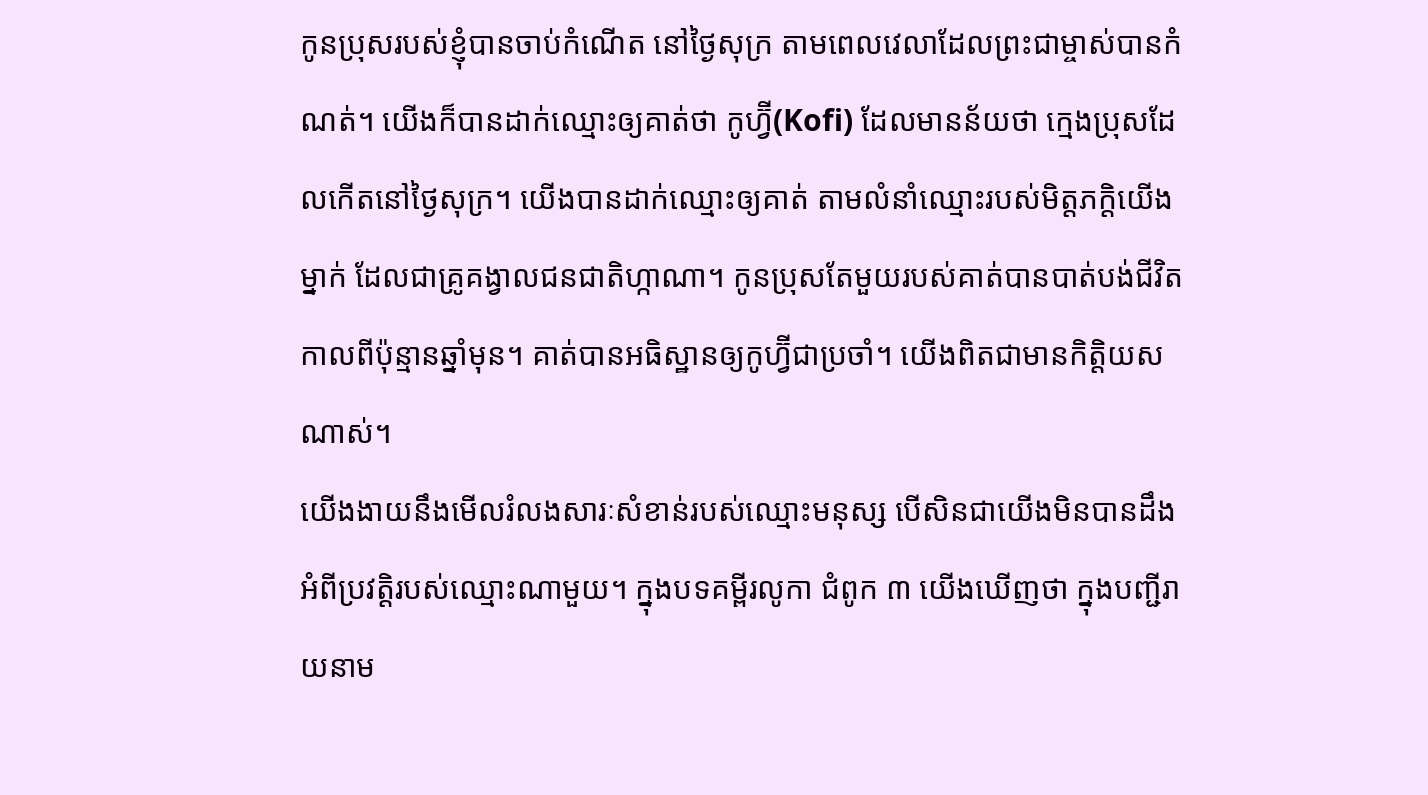កូនប្រុសរបស់ខ្ញុំបានចាប់កំណើត នៅថ្ងៃសុក្រ តាមពេលវេលាដែលព្រះជាម្ចាស់បានកំណត់។ យើងក៏បានដាក់ឈ្មោះឲ្យគាត់ថា កូហ្វ៊ី(Kofi) ដែលមានន័យថា ក្មេងប្រុសដែលកើតនៅថ្ងៃសុក្រ។ យើងបានដាក់ឈ្មោះឲ្យគាត់ តាមលំនាំឈ្មោះរបស់មិត្តភក្តិយើងម្នាក់ ដែលជាគ្រូគង្វាលជនជាតិហ្កាណា។ កូនប្រុសតែមួយរបស់គាត់បានបាត់បង់ជីវិត កាលពីប៉ុន្មានឆ្នាំមុន។ គាត់បានអធិស្ឋានឲ្យកូហ្វ៊ីជាប្រចាំ។ យើងពិតជាមានកិត្តិយសណាស់។
យើងងាយនឹងមើលរំលងសារៈសំខាន់របស់ឈ្មោះមនុស្ស បើសិនជាយើងមិនបានដឹងអំពីប្រវត្តិរបស់ឈ្មោះណាមួយ។ ក្នុងបទគម្ពីរលូកា ជំពូក ៣ យើងឃើញថា ក្នុងបញ្ជីរាយនាម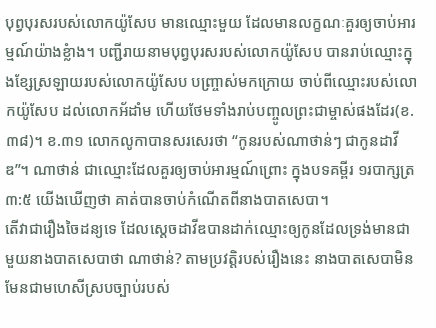បុព្វបុរសរបស់លោកយ៉ូសែប មានឈ្មោះមួយ ដែលមានលក្ខណៈគួរឲ្យចាប់អារម្មណ៍យ៉ាងខ្លំាង។ បញ្ជីរាយនាមបុព្វបុរសរបស់លោកយ៉ូសែប បានរាប់ឈ្មោះក្នុងខ្សែស្រឡាយរបស់លោកយ៉ូសែប បញ្រ្ចាស់មកក្រោយ ចាប់ពីឈ្មោះរបស់លោកយ៉ូសែប ដល់លោកអ័ដាំម ហើយថែមទាំងរាប់បញ្ចូលព្រះជាម្ចាស់ផងដែរ(ខ.៣៨)។ ខ.៣១ លោកលូកាបានសរសេរថា “កូនរបស់ណាថាន់ៗ ជាកូនដាវីឌ”។ ណាថាន់ ជាឈ្មោះដែលគួរឲ្យចាប់អារម្មណ៍ព្រោះ ក្នុងបទគម្ពីរ ១របាក្សត្រ ៣:៥ យើងឃើញថា គាត់បានចាប់កំណើតពីនាងបាតសេបា។
តើវាជារឿងចៃដន្យទេ ដែលស្តេចដាវីឌបានដាក់ឈ្មោះឲ្យកូនដែលទ្រង់មានជាមួយនាងបាតសេបាថា ណាថាន់? តាមប្រវត្តិរបស់រឿងនេះ នាងបាតសេបាមិនមែនជាមហេសីស្របច្បាប់របស់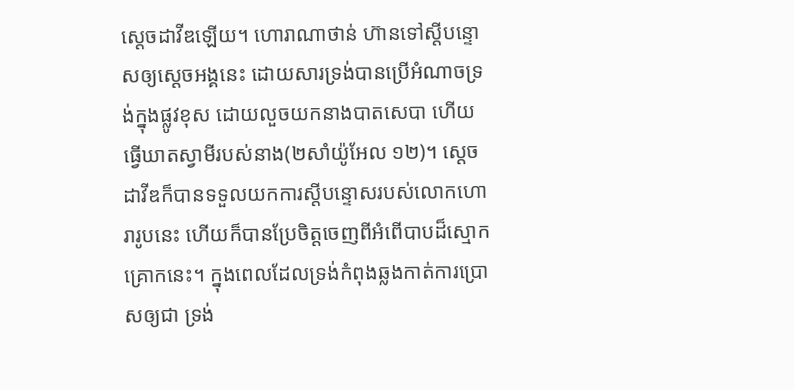ស្តេចដាវីឌឡើយ។ ហោរាណាថាន់ ហ៊ានទៅស្តីបន្ទោសឲ្យស្តេចអង្គនេះ ដោយសារទ្រង់បានប្រើអំណាចទ្រង់ក្នុងផ្លូវខុស ដោយលួចយកនាងបាតសេបា ហើយធ្វើឃាតស្វាមីរបស់នាង(២សាំយ៉ូអែល ១២)។ ស្តេចដាវីឌក៏បានទទួលយកការស្តីបន្ទោសរបស់លោកហោរារូបនេះ ហើយក៏បានប្រែចិត្តចេញពីអំពើបាបដ៏ស្មោកគ្រោកនេះ។ ក្នុងពេលដែលទ្រង់កំពុងឆ្លងកាត់ការប្រោសឲ្យជា ទ្រង់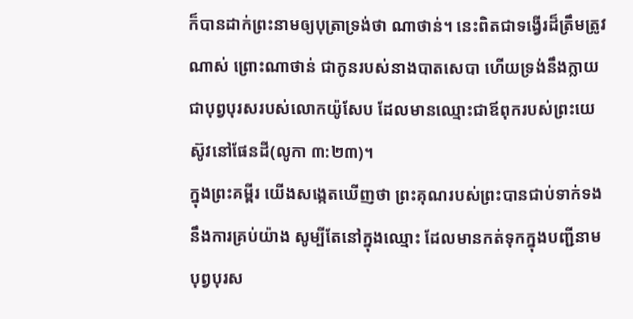ក៏បានដាក់ព្រះនាមឲ្យបុត្រាទ្រង់ថា ណាថាន់។ នេះពិតជាទង្វើរដ៏ត្រឹមត្រូវណាស់ ព្រោះណាថាន់ ជាកូនរបស់នាងបាតសេបា ហើយទ្រង់នឹងក្លាយជាបុព្វបុរសរបស់លោកយ៉ូសែប ដែលមានឈ្មោះជាឪពុករបស់ព្រះយេស៊ូវនៅផែនដី(លូកា ៣:២៣)។
ក្នុងព្រះគម្ពីរ យើងសង្កេតឃើញថា ព្រះគុណរបស់ព្រះបានជាប់ទាក់ទងនឹងការគ្រប់យ៉ាង សូម្បីតែនៅក្នុងឈ្មោះ ដែលមានកត់ទុកក្នុងបញ្ជីនាមបុព្វបុរស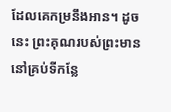ដែលគេកម្រនឹងអាន។ ដូចនេះ ព្រះគុណរបស់ព្រះមាននៅគ្រប់ទីកន្លែ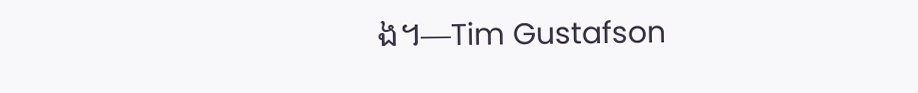ង។—Tim Gustafson